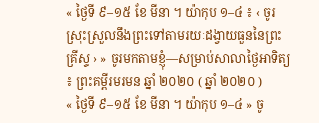« ថ្ងៃទី ៩–១៥ ខែ មីនា ។ យ៉ាកុប ១–៤ ៖ ‹ ចូរស្រុះស្រួលនឹងព្រះទៅតាមរយៈដង្វាយធួននៃព្រះគ្រីស្ទ › » ចូរមកតាមខ្ញុំ—សម្រាប់សាលាថ្ងៃអាទិត្យ ៖ ព្រះគម្ពីរមរមន ឆ្នាំ ២០២០ ( ឆ្នាំ ២០២០ )
« ថ្ងៃទី ៩–១៥ ខែ មីនា ។ យ៉ាកុប ១–៤ » ចូ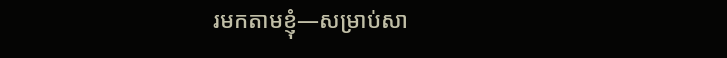រមកតាមខ្ញុំ—សម្រាប់សា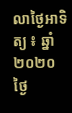លាថ្ងៃអាទិត្យ ៖ ឆ្នាំ ២០២០
ថ្ងៃ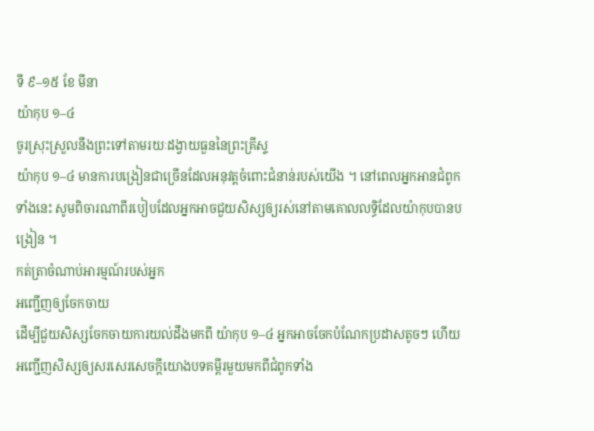ទី ៩–១៥ ខែ មីនា
យ៉ាកុប ១–៤
ចូរស្រុះស្រួលនឹងព្រះទៅតាមរយៈដង្វាយធួននៃព្រះគ្រីស្ទ
យ៉ាកុប ១–៤ មានការបង្រៀនជាច្រើនដែលអនុវត្តចំពោះជំនាន់របស់យើង ។ នៅពេលអ្នកអានជំពូកទាំងនេះ សូមពិចារណាពីរបៀបដែលអ្នកអាចជួយសិស្សឲ្យរស់នៅតាមគោលលទ្ធិដែលយ៉ាកុបបានបង្រៀន ។
កត់ត្រាចំណាប់អារម្មណ៍របស់អ្នក
អញ្ជើញឲ្យចែកចាយ
ដើម្បីជួយសិស្សចែកចាយការយល់ដឹងមកពី យ៉ាកុប ១–៤ អ្នកអាចចែកបំណែកប្រដាសតូចៗ ហើយអញ្ជើញសិស្សឲ្យសរសេរសេចក្ដីយោងបទគម្ពីរមួយមកពីជំពូកទាំង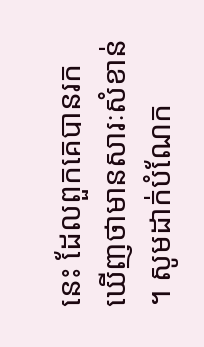នេះ ដែលពួកគេបានរកឃើញថាមានសារៈសំខាន់ ។ សូមដាក់បំណែក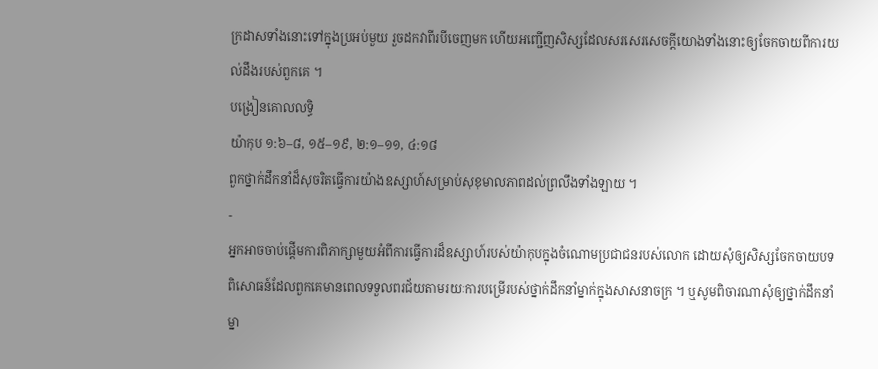ក្រដាសទាំងនោះទៅក្នុងប្រអប់មួយ រួចដកវាពីរបីចេញមក ហើយអញ្ជើញសិស្សដែលសរសេរសេចក្ដីយោងទាំងនោះឲ្យចែកចាយពីការយល់ដឹងរបស់ពួកគេ ។
បង្រៀនគោលលទ្ធិ
យ៉ាកុប ១:៦–៨, ១៥–១៩, ២:១–១១, ៤:១៨
ពួកថ្នាក់ដឹកនាំដ៏សុចរិតធ្វើការយ៉ាងឧស្សាហ៍សម្រាប់សុខុមាលភាពដល់ព្រលឹងទាំងឡាយ ។
-
អ្នកអាចចាប់ផ្ដើមការពិភាក្សាមួយអំពីការធ្វើការដ៏ឧស្សាហ៍របស់យ៉ាកុបក្នុងចំណោមប្រជាជនរបស់លោក ដោយសុំឲ្យសិស្សចែកចាយបទពិសោធន៍ដែលពួកគេមានពេលទទួលពរជ័យតាមរយៈការបម្រើរបស់ថ្នាក់ដឹកនាំម្នាក់ក្នុងសាសនាចក្រ ។ ឬសូមពិចារណាសុំឲ្យថ្នាក់ដឹកនាំម្នា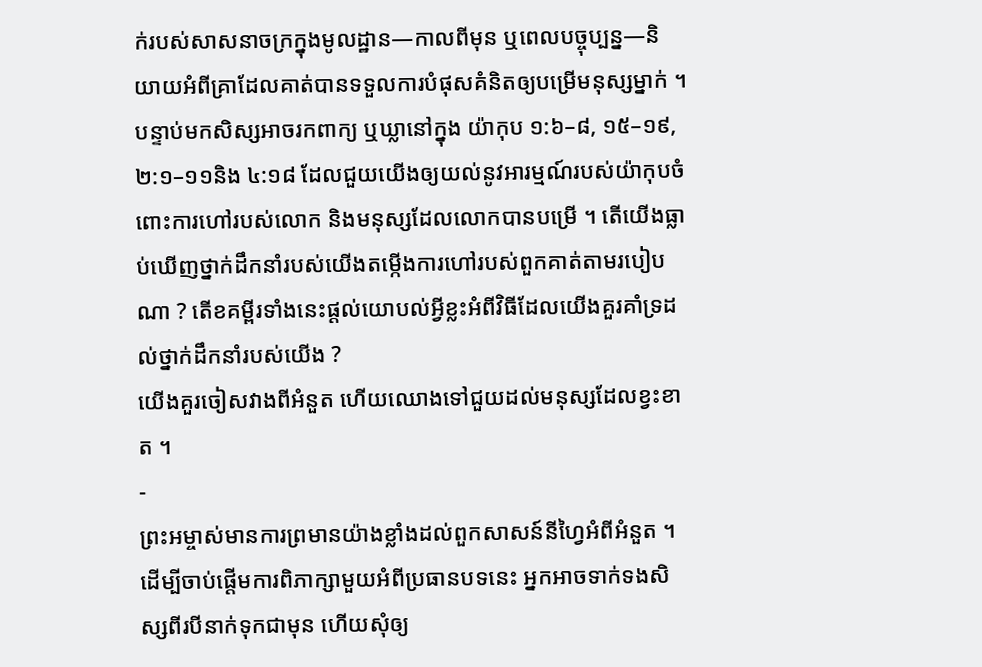ក់របស់សាសនាចក្រក្នុងមូលដ្ឋាន—កាលពីមុន ឬពេលបច្ចុប្បន្ន—និយាយអំពីគ្រាដែលគាត់បានទទួលការបំផុសគំនិតឲ្យបម្រើមនុស្សម្នាក់ ។ បន្ទាប់មកសិស្សអាចរកពាក្យ ឬឃ្លានៅក្នុង យ៉ាកុប ១:៦–៨, ១៥–១៩, ២:១–១១និង ៤:១៨ ដែលជួយយើងឲ្យយល់នូវអារម្មណ៍របស់យ៉ាកុបចំពោះការហៅរបស់លោក និងមនុស្សដែលលោកបានបម្រើ ។ តើយើងធ្លាប់ឃើញថ្នាក់ដឹកនាំរបស់យើងតម្កើងការហៅរបស់ពួកគាត់តាមរបៀបណា ? តើខគម្ពីរទាំងនេះផ្ដល់យោបល់អ្វីខ្លះអំពីវិធីដែលយើងគួរគាំទ្រដល់ថ្នាក់ដឹកនាំរបស់យើង ?
យើងគួរចៀសវាងពីអំនួត ហើយឈោងទៅជួយដល់មនុស្សដែលខ្វះខាត ។
-
ព្រះអម្ចាស់មានការព្រមានយ៉ាងខ្លាំងដល់ពួកសាសន៍នីហ្វៃអំពីអំនួត ។ ដើម្បីចាប់ផ្ដើមការពិភាក្សាមួយអំពីប្រធានបទនេះ អ្នកអាចទាក់ទងសិស្សពីរបីនាក់ទុកជាមុន ហើយសុំឲ្យ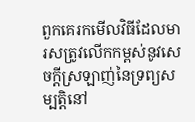ពួកគេរកមើលវិធីដែលមារសត្រូវលើកកម្ពស់នូវសេចក្ដីស្រឡាញ់នៃទ្រព្យសម្បត្តិនៅ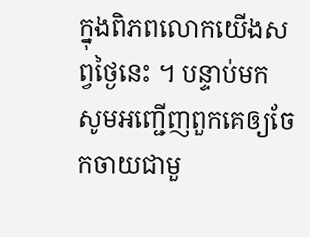ក្នុងពិភពលោកយើងសព្វថ្ងៃនេះ ។ បន្ទាប់មក សូមអញ្ជើញពួកគេឲ្យចែកចាយជាមួ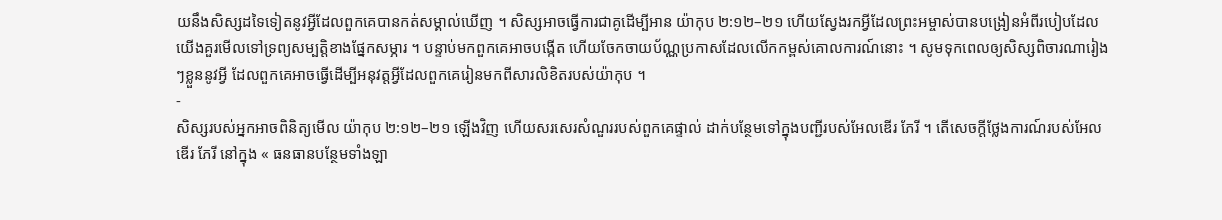យនឹងសិស្សដទៃទៀតនូវអ្វីដែលពួកគេបានកត់សម្គាល់ឃើញ ។ សិស្សអាចធ្វើការជាគូដើម្បីអាន យ៉ាកុប ២:១២–២១ ហើយស្វែងរកអ្វីដែលព្រះអម្ចាស់បានបង្រៀនអំពីរបៀបដែលយើងគួរមើលទៅទ្រព្យសម្បត្តិខាងផ្នែកសម្ភារ ។ បន្ទាប់មកពួកគេអាចបង្កើត ហើយចែកចាយប័ណ្ណប្រកាសដែលលើកកម្ពស់គោលការណ៍នោះ ។ សូមទុកពេលឲ្យសិស្សពិចារណារៀងៗខ្លួននូវអ្វី ដែលពួកគេអាចធ្វើដើម្បីអនុវត្តអ្វីដែលពួកគេរៀនមកពីសារលិខិតរបស់យ៉ាកុប ។
-
សិស្សរបស់អ្នកអាចពិនិត្យមើល យ៉ាកុប ២:១២–២១ ឡើងវិញ ហើយសរសេរសំណួររបស់ពួកគេផ្ទាល់ ដាក់បន្ថែមទៅក្នុងបញ្ជីរបស់អែលឌើរ ភែរី ។ តើសេចក្ដីថ្លែងការណ៍របស់អែលឌើរ ភែរី នៅក្នុង « ធនធានបន្ថែមទាំងឡា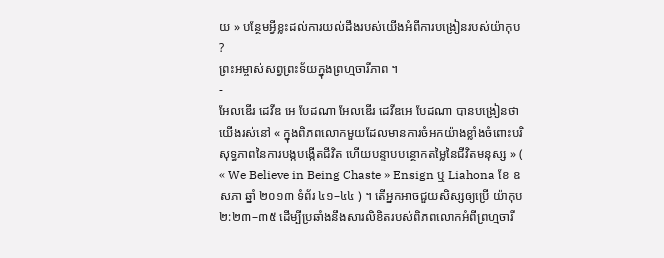យ » បន្ថែមអ្វីខ្លះដល់ការយល់ដឹងរបស់យើងអំពីការបង្រៀនរបស់យ៉ាកុប ?
ព្រះអម្ចាស់សព្វព្រះទ័យក្នុងព្រហ្មចារីភាព ។
-
អែលឌើរ ដេវីឌ អេ បែដណា អែលឌើរ ដេវីឌអេ បែដណា បានបង្រៀនថា យើងរស់នៅ « ក្នុងពិភពលោកមួយដែលមានការចំអកយ៉ាងខ្លាំងចំពោះបរិសុទ្ធភាពនៃការបង្កបង្កើតជីវិត ហើយបន្ទាបបន្ថោកតម្លៃនៃជីវិតមនុស្ស » ( « We Believe in Being Chaste » Ensign ឬ Liahona ខែ ឧសភា ឆ្នាំ ២០១៣ ទំព័រ ៤១–៤៤ ) ។ តើអ្នកអាចជួយសិស្សឲ្យប្រើ យ៉ាកុប ២:២៣–៣៥ ដើម្បីប្រឆាំងនឹងសារលិខិតរបស់ពិភពលោកអំពីព្រហ្មចារី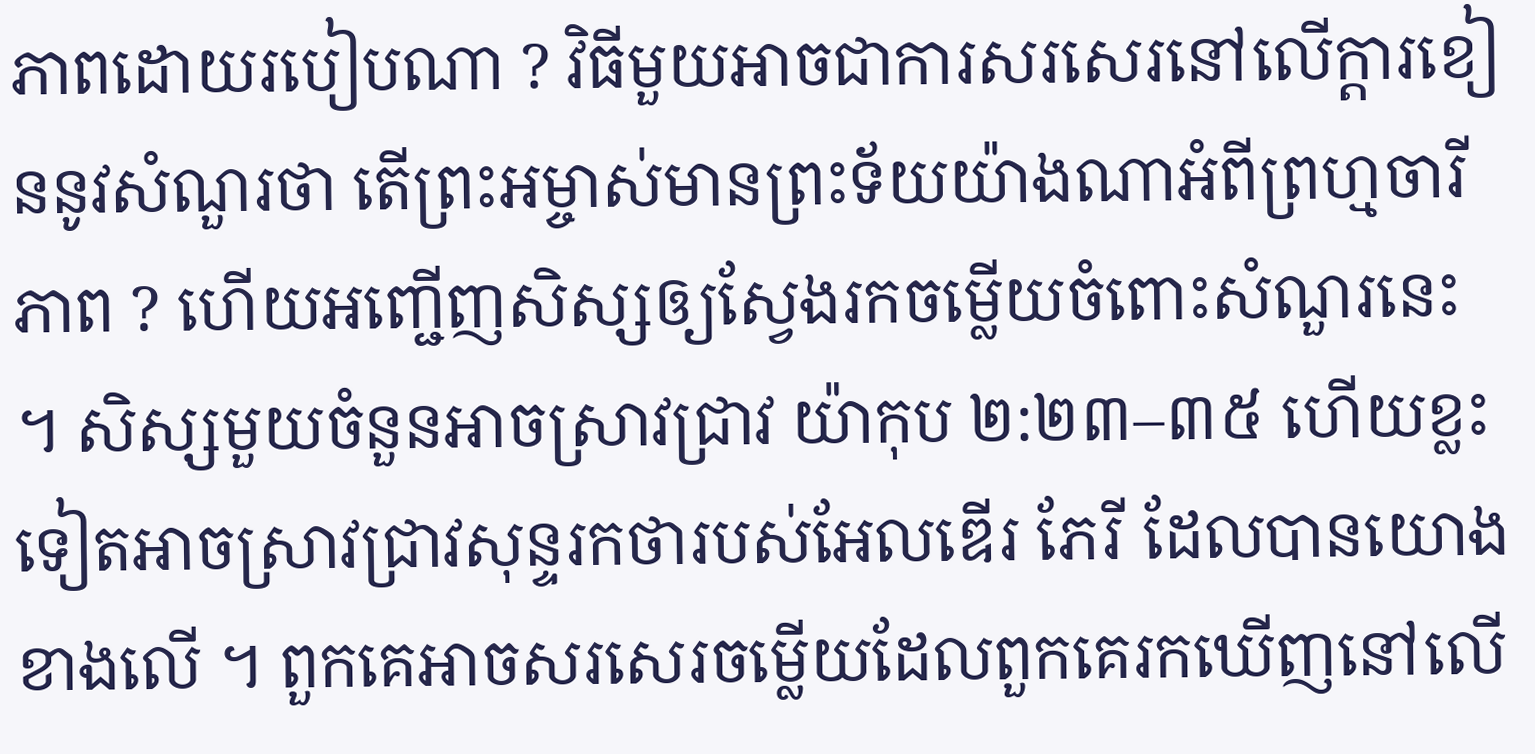ភាពដោយរបៀបណា ? វិធីមួយអាចជាការសរសេរនៅលើក្ដារខៀននូវសំណួរថា តើព្រះអម្ចាស់មានព្រះទ័យយ៉ាងណាអំពីព្រហ្មចារីភាព ? ហើយអញ្ជើញសិស្សឲ្យស្វែងរកចម្លើយចំពោះសំណួរនេះ ។ សិស្សមួយចំនួនអាចស្រាវជ្រាវ យ៉ាកុប ២:២៣–៣៥ ហើយខ្លះទៀតអាចស្រាវជ្រាវសុន្ទរកថារបស់អែលឌើរ ភែរី ដែលបានយោងខាងលើ ។ ពួកគេអាចសរសេរចម្លើយដែលពួកគេរកឃើញនៅលើ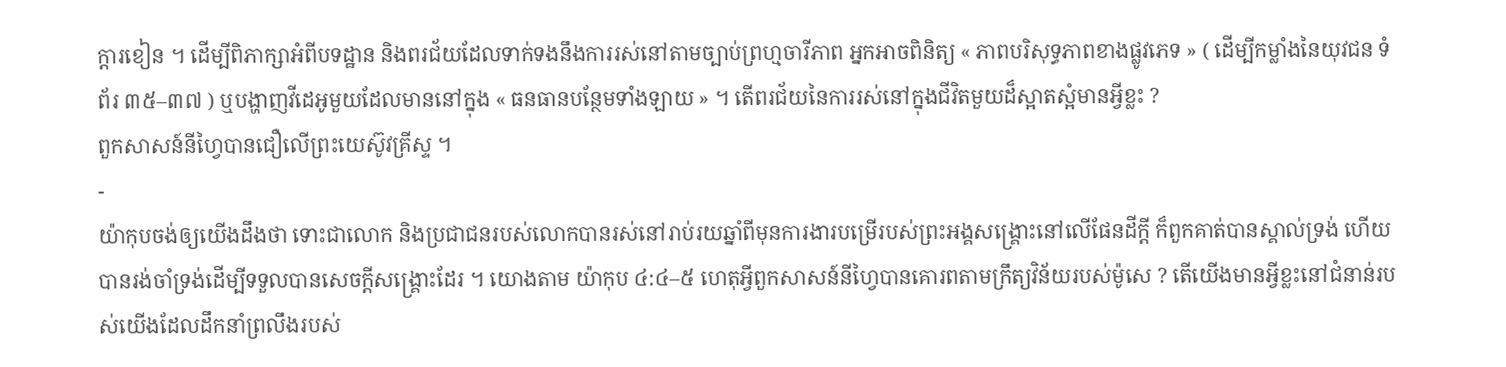ក្ដារខៀន ។ ដើម្បីពិភាក្សាអំពីបទដ្ឋាន និងពរជ័យដែលទាក់ទងនឹងការរស់នៅតាមច្បាប់ព្រហ្មចារីភាព អ្នកអាចពិនិត្យ « ភាពបរិសុទ្ធភាពខាងផ្លូវភេទ » ( ដើម្បីកម្លាំងនៃយុវជន ទំព័រ ៣៥–៣៧ ) ឬបង្ហាញវីដេអូមួយដែលមាននៅក្នុង « ធនធានបន្ថែមទាំងឡាយ » ។ តើពរជ័យនៃការរស់នៅក្នុងជីវិតមួយដ៏ស្អាតស្អំមានអ្វីខ្លះ ?
ពួកសាសន៍នីហ្វៃបានជឿលើព្រះយេស៊ូវគ្រីស្ទ ។
-
យ៉ាកុបចង់ឲ្យយើងដឹងថា ទោះជាលោក និងប្រជាជនរបស់លោកបានរស់នៅរាប់រយឆ្នាំពីមុនការងារបម្រើរបស់ព្រះអង្គសង្គ្រោះនៅលើផែនដីក្ដី ក៏ពួកគាត់បានស្គាល់ទ្រង់ ហើយបានរង់ចាំទ្រង់ដើម្បីទទួលបានសេចក្ដីសង្គ្រោះដែរ ។ យោងតាម យ៉ាកុប ៤:៤–៥ ហេតុអ្វីពួកសាសន៍នីហ្វៃបានគោរពតាមក្រឹត្យវិន័យរបស់ម៉ូសេ ? តើយើងមានអ្វីខ្លះនៅជំនាន់របស់យើងដែលដឹកនាំព្រលឹងរបស់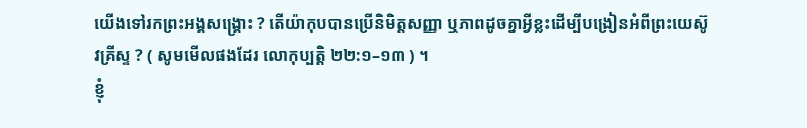យើងទៅរកព្រះអង្គសង្គ្រោះ ? តើយ៉ាកុបបានប្រើនិមិត្តសញ្ញា ឬភាពដូចគ្នាអ្វីខ្លះដើម្បីបង្រៀនអំពីព្រះយេស៊ូវគ្រីស្ទ ? ( សូមមើលផងដែរ លោកុប្បត្តិ ២២:១–១៣ ) ។
ខ្ញុំ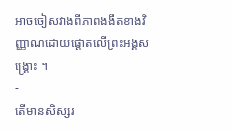អាចចៀសវាងពីភាពងងឹតខាងវិញ្ញាណដោយផ្ដោតលើព្រះអង្គសង្គ្រោះ ។
-
តើមានសិស្សរ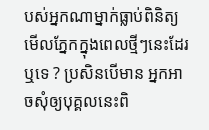បស់អ្នកណាម្នាក់ធ្លាប់ពិនិត្យមើលភ្នែកក្នុងពេលថ្មីៗនេះដែរឬទេ ? ប្រសិនបើមាន អ្នកអាចសុំឲ្យបុគ្គលនេះពិ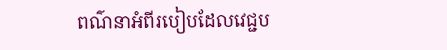ពណ៌នាអំពីរបៀបដែលវេជ្ជប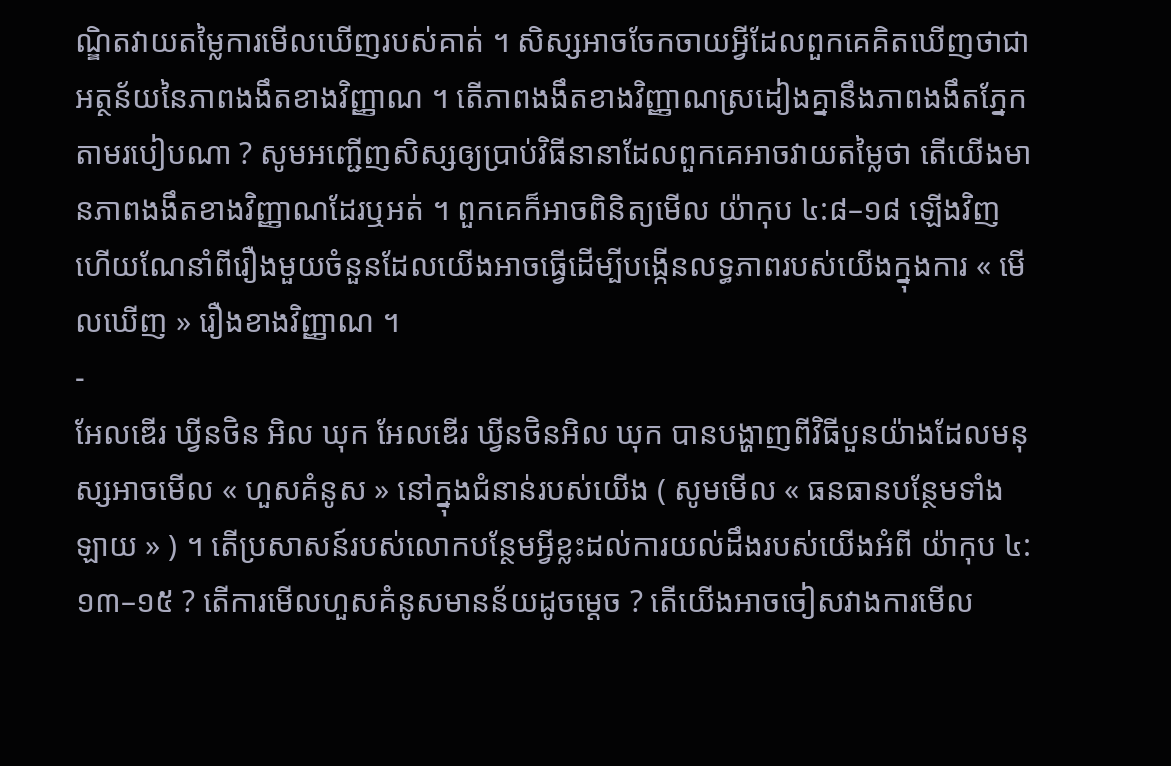ណ្ឌិតវាយតម្លៃការមើលឃើញរបស់គាត់ ។ សិស្សអាចចែកចាយអ្វីដែលពួកគេគិតឃើញថាជាអត្ថន័យនៃភាពងងឹតខាងវិញ្ញាណ ។ តើភាពងងឹតខាងវិញ្ញាណស្រដៀងគ្នានឹងភាពងងឹតភ្នែកតាមរបៀបណា ? សូមអញ្ជើញសិស្សឲ្យប្រាប់វិធីនានាដែលពួកគេអាចវាយតម្លៃថា តើយើងមានភាពងងឹតខាងវិញ្ញាណដែរឬអត់ ។ ពួកគេក៏អាចពិនិត្យមើល យ៉ាកុប ៤:៨–១៨ ឡើងវិញ ហើយណែនាំពីរឿងមួយចំនួនដែលយើងអាចធ្វើដើម្បីបង្កើនលទ្ធភាពរបស់យើងក្នុងការ « មើលឃើញ » រឿងខាងវិញ្ញាណ ។
-
អែលឌើរ ឃ្វីនថិន អិល ឃុក អែលឌើរ ឃ្វីនថិនអិល ឃុក បានបង្ហាញពីវិធីបួនយ៉ាងដែលមនុស្សអាចមើល « ហួសគំនូស » នៅក្នុងជំនាន់របស់យើង ( សូមមើល « ធនធានបន្ថែមទាំងឡាយ » ) ។ តើប្រសាសន៍របស់លោកបន្ថែមអ្វីខ្លះដល់ការយល់ដឹងរបស់យើងអំពី យ៉ាកុប ៤:១៣–១៥ ? តើការមើលហួសគំនូសមានន័យដូចម្ដេច ? តើយើងអាចចៀសវាងការមើល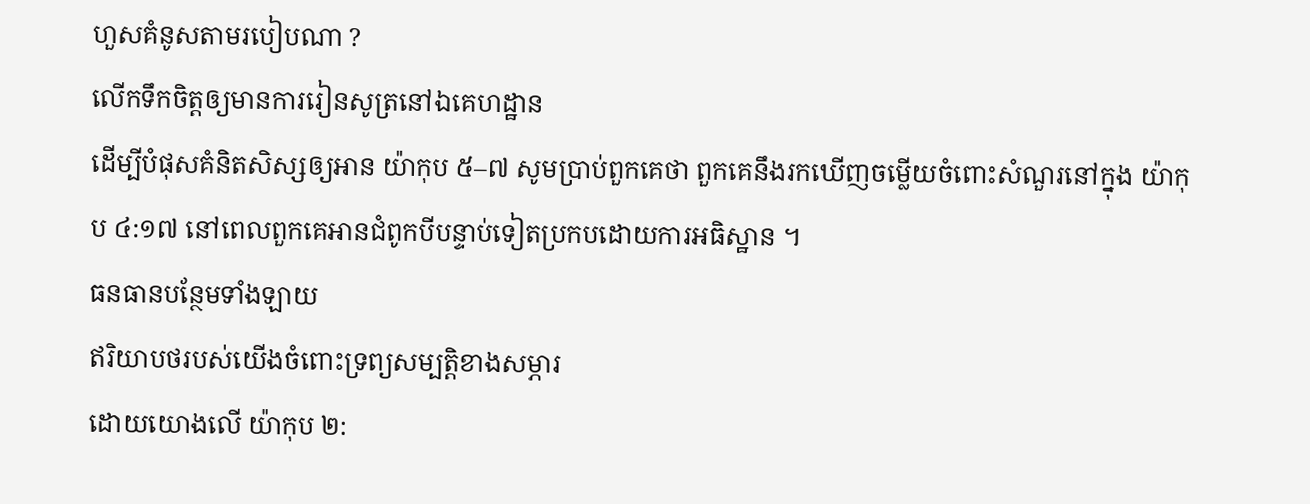ហួសគំនូសតាមរបៀបណា ?
លើកទឹកចិត្តឲ្យមានការរៀនសូត្រនៅឯគេហដ្ឋាន
ដើម្បីបំផុសគំនិតសិស្សឲ្យអាន យ៉ាកុប ៥–៧ សូមប្រាប់ពួកគេថា ពួកគេនឹងរកឃើញចម្លើយចំពោះសំណួរនៅក្នុង យ៉ាកុប ៤:១៧ នៅពេលពួកគេអានជំពូកបីបន្ទាប់ទៀតប្រកបដោយការអធិស្ឋាន ។
ធនធានបន្ថែមទាំងឡាយ
ឥរិយាបថរបស់យើងចំពោះទ្រព្យសម្បត្តិខាងសម្ភារ
ដោយយោងលើ យ៉ាកុប ២: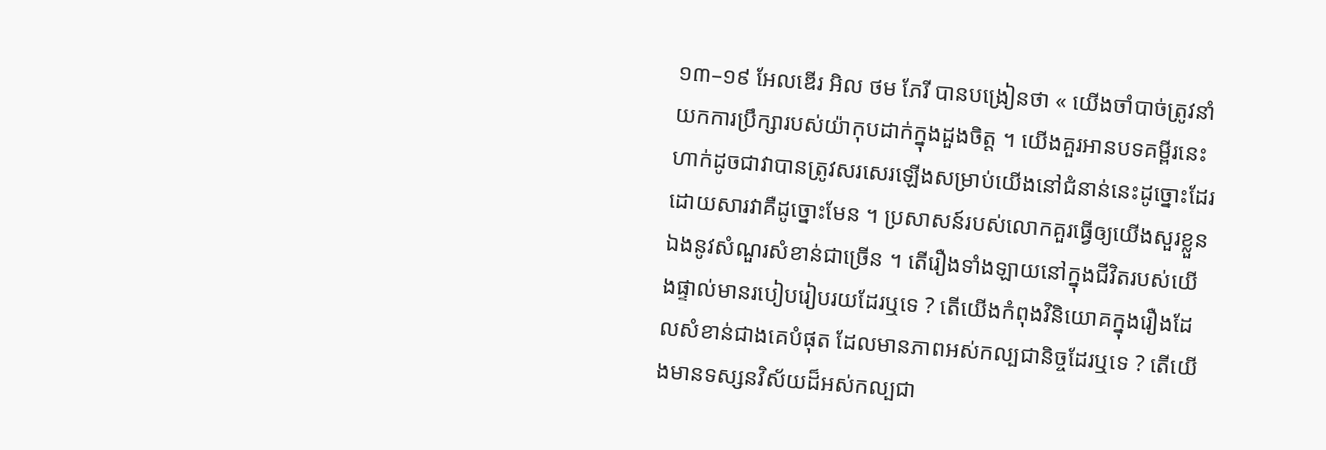១៣–១៩ អែលឌើរ អិល ថម ភែរី បានបង្រៀនថា « យើងចាំបាច់ត្រូវនាំយកការប្រឹក្សារបស់យ៉ាកុបដាក់ក្នុងដួងចិត្ត ។ យើងគួរអានបទគម្ពីរនេះ ហាក់ដូចជាវាបានត្រូវសរសេរឡើងសម្រាប់យើងនៅជំនាន់នេះដូច្នោះដែរ ដោយសារវាគឺដូច្នោះមែន ។ ប្រសាសន៍របស់លោកគួរធ្វើឲ្យយើងសួរខ្លួនឯងនូវសំណួរសំខាន់ជាច្រើន ។ តើរឿងទាំងឡាយនៅក្នុងជីវិតរបស់យើងផ្ទាល់មានរបៀបរៀបរយដែរឬទេ ? តើយើងកំពុងវិនិយោគក្នុងរឿងដែលសំខាន់ជាងគេបំផុត ដែលមានភាពអស់កល្បជានិច្ចដែរឬទេ ? តើយើងមានទស្សនវិស័យដ៏អស់កល្បជា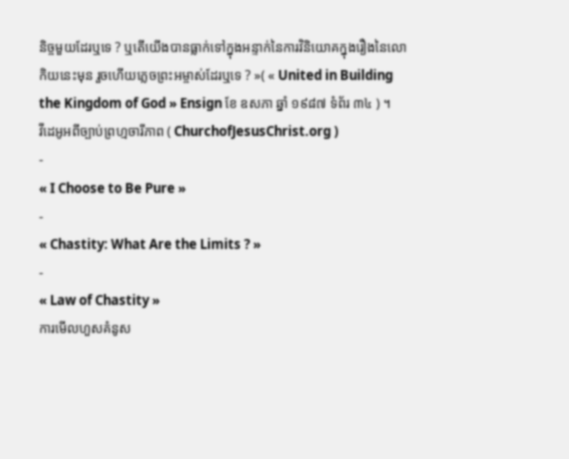និច្ចមួយដែរឬទេ ? ឬតើយើងបានធ្លាក់ទៅក្នុងអន្ទាក់នៃការវិនិយោគក្នុងរឿងនៃលោកិយនេះមុន រួចហើយភ្លេចព្រះអម្ចាស់ដែរឬទេ ? »( « United in Building the Kingdom of God » Ensign ខែ ឧសភា ឆ្នាំ ១៩៨៧ ទំព័រ ៣៤ ) ។
វីដេអូអពីច្បាប់ព្រហ្មចារីភាព ( ChurchofJesusChrist.org )
-
« I Choose to Be Pure »
-
« Chastity: What Are the Limits ? »
-
« Law of Chastity »
ការមើលហួសគំនូស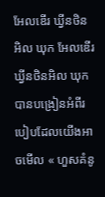អែលឌើរ ឃ្វីនថិន អិល ឃុក អែលឌើរ ឃ្វីនថិនអិល ឃុកបានបង្រៀនអំពីរបៀបដែលយើងអាចមើល « ហួសគំនូ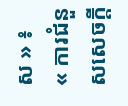ស » ៖
« ការជំនួសសេចក្ដី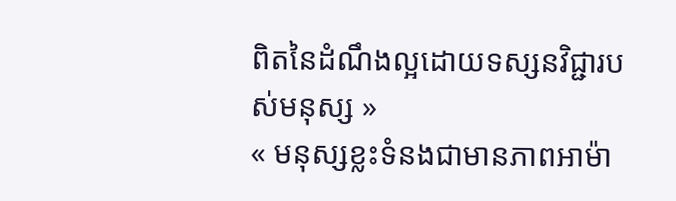ពិតនៃដំណឹងល្អដោយទស្សនវិជ្ជារបស់មនុស្ស »
« មនុស្សខ្លះទំនងជាមានភាពអាម៉ា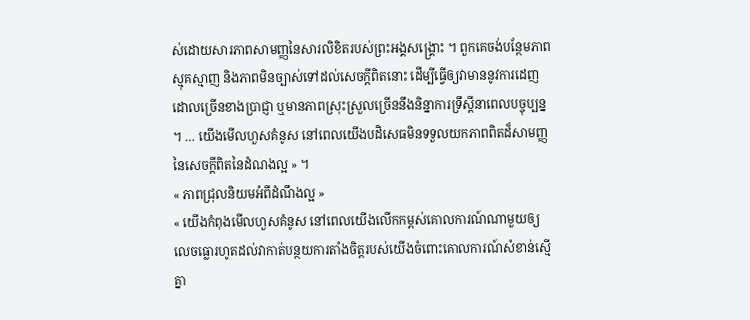ស់ដោយសារភាពសាមញ្ញនៃសារលិខិតរបស់ព្រះអង្គសង្គ្រោះ ។ ពួកគេចង់បន្ថែមភាពស្មុគស្មាញ និងភាពមិនច្បាស់ទៅដល់សេចក្ដីពិតនោះ ដើម្បីធ្វើឲ្យវាមាននូវការដេញដោលច្រើនខាងប្រាជ្ញា ឬមានភាពស្រុះស្រួលច្រើននឹងនិន្នាការទ្រឹស្ដីនាពេលបច្ចុប្បន្ន ។ … យើងមើលហួសគំនូស នៅពេលយើងបដិសេធមិនទទួលយកភាពពិតដ៏សាមញ្ញនៃសេចក្ដីពិតនៃដំណងល្អ » ។
« ភាពជ្រុលនិយមអំពីដំណឹងល្អ »
« យើងកំពុងមើលហួសគំនូស នៅពេលយើងលើកកម្ពស់គោលការណ៍ណាមួយឲ្យលេចធ្លោរហូតដល់វាកាត់បន្ថយការតាំងចិត្តរបស់យើងចំពោះគោលការណ៍សំខាន់ស្មើគ្នា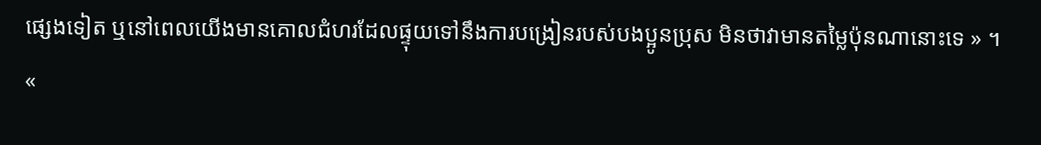ផ្សេងទៀត ឬនៅពេលយើងមានគោលជំហរដែលផ្ទុយទៅនឹងការបង្រៀនរបស់បងប្អូនប្រុស មិនថាវាមានតម្លៃប៉ុនណានោះទេ » ។
«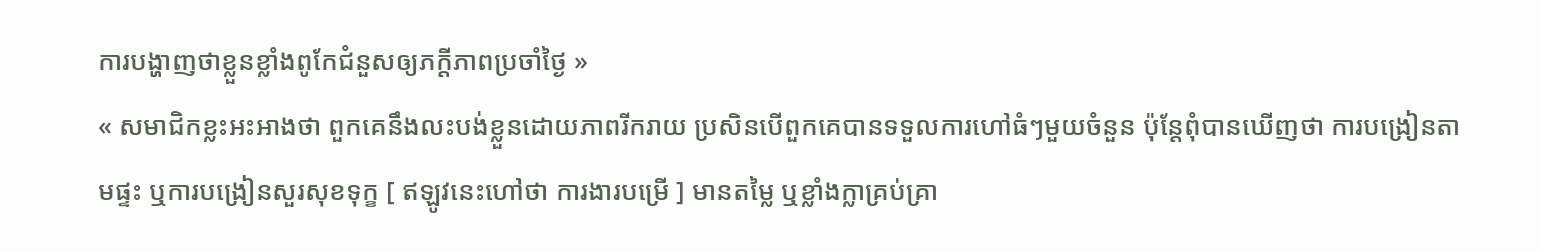ការបង្ហាញថាខ្លួនខ្លាំងពូកែជំនួសឲ្យភក្ដីភាពប្រចាំថ្ងៃ »
« សមាជិកខ្លះអះអាងថា ពួកគេនឹងលះបង់ខ្លួនដោយភាពរីករាយ ប្រសិនបើពួកគេបានទទួលការហៅធំៗមួយចំនួន ប៉ុន្តែពុំបានឃើញថា ការបង្រៀនតាមផ្ទះ ឬការបង្រៀនសួរសុខទុក្ខ [ ឥឡូវនេះហៅថា ការងារបម្រើ ] មានតម្លៃ ឬខ្លាំងក្លាគ្រប់គ្រា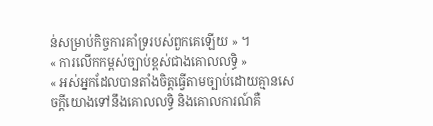ន់សម្រាប់កិច្ចការគាំទ្ររបស់ពួកគេឡើយ » ។
« ការលើកកម្ពស់ច្បាប់ខ្ពស់ជាងគោលលទ្ធិ »
« អស់អ្នកដែលបានតាំងចិត្តធ្វើតាមច្បាប់ដោយគ្មានសេចក្ដីយោងទៅនឹងគោលលទ្ធិ និងគោលការណ៍គឺ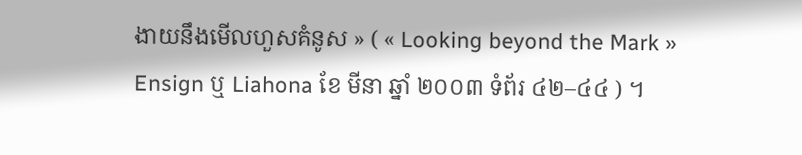ងាយនឹងមើលហួសគំនូស » ( « Looking beyond the Mark » Ensign ឬ Liahona ខែ មីនា ឆ្នាំ ២០០៣ ទំព័រ ៤២–៤៤ ) ។